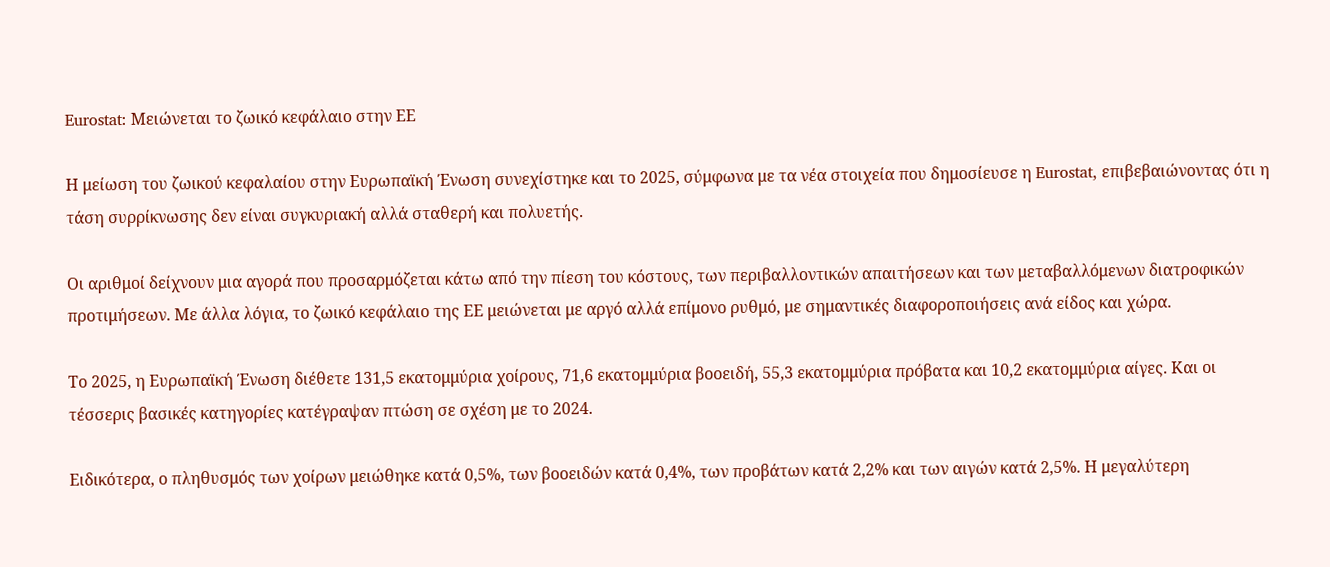Eurostat: Μειώνεται το ζωικό κεφάλαιο στην ΕΕ

Η μείωση του ζωικού κεφαλαίου στην Ευρωπαϊκή Ένωση συνεχίστηκε και το 2025, σύμφωνα με τα νέα στοιχεία που δημοσίευσε η Eurostat, επιβεβαιώνοντας ότι η τάση συρρίκνωσης δεν είναι συγκυριακή αλλά σταθερή και πολυετής.

Οι αριθμοί δείχνουν μια αγορά που προσαρμόζεται κάτω από την πίεση του κόστους, των περιβαλλοντικών απαιτήσεων και των μεταβαλλόμενων διατροφικών προτιμήσεων. Με άλλα λόγια, το ζωικό κεφάλαιο της ΕΕ μειώνεται με αργό αλλά επίμονο ρυθμό, με σημαντικές διαφοροποιήσεις ανά είδος και χώρα.

Το 2025, η Ευρωπαϊκή Ένωση διέθετε 131,5 εκατομμύρια χοίρους, 71,6 εκατομμύρια βοοειδή, 55,3 εκατομμύρια πρόβατα και 10,2 εκατομμύρια αίγες. Και οι τέσσερις βασικές κατηγορίες κατέγραψαν πτώση σε σχέση με το 2024.

Ειδικότερα, ο πληθυσμός των χοίρων μειώθηκε κατά 0,5%, των βοοειδών κατά 0,4%, των προβάτων κατά 2,2% και των αιγών κατά 2,5%. Η μεγαλύτερη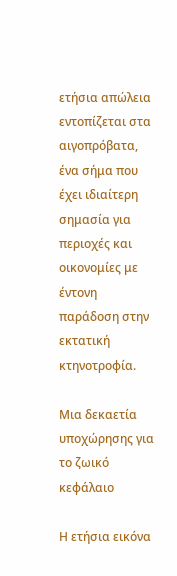ετήσια απώλεια εντοπίζεται στα αιγοπρόβατα, ένα σήμα που έχει ιδιαίτερη σημασία για περιοχές και οικονομίες με έντονη παράδοση στην εκτατική κτηνοτροφία.

Μια δεκαετία υποχώρησης για το ζωικό κεφάλαιο

Η ετήσια εικόνα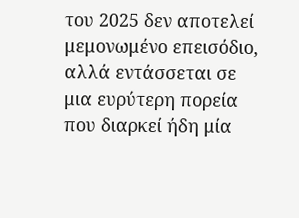του 2025 δεν αποτελεί μεμονωμένο επεισόδιο, αλλά εντάσσεται σε μια ευρύτερη πορεία που διαρκεί ήδη μία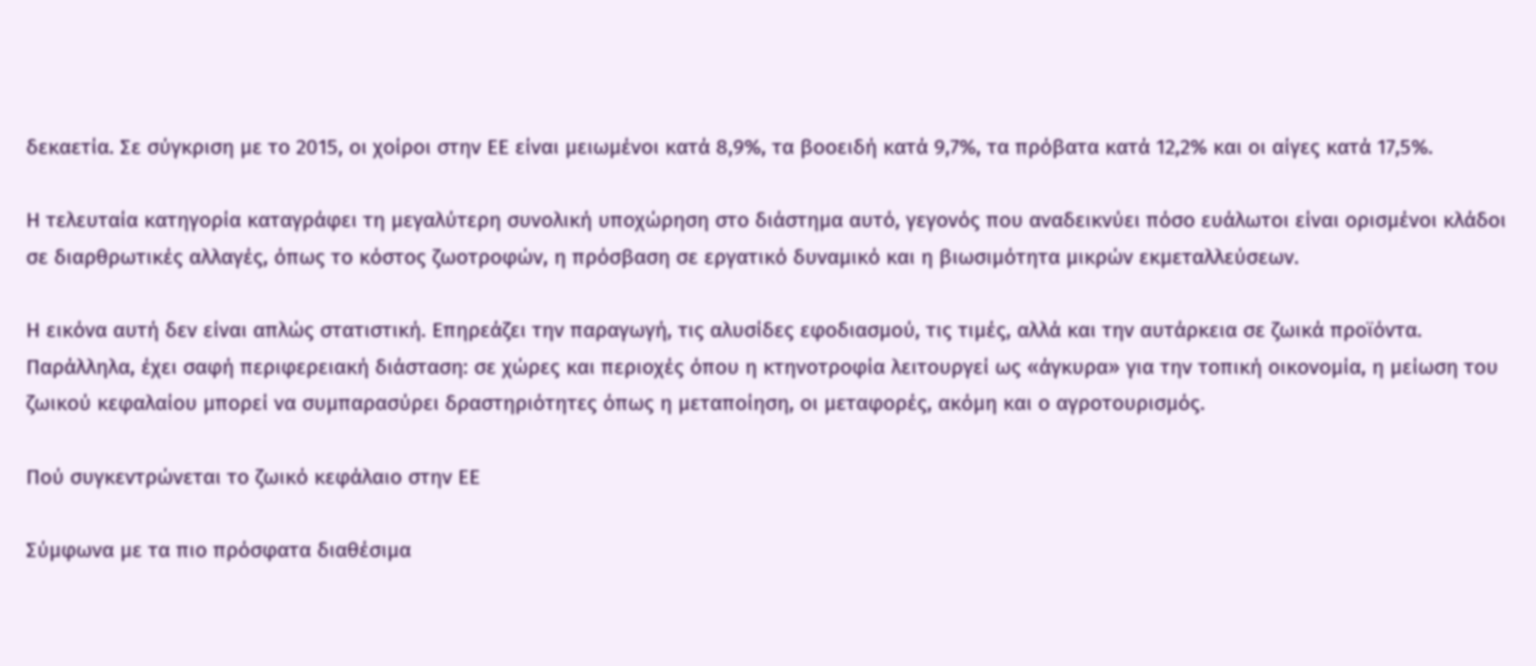δεκαετία. Σε σύγκριση με το 2015, οι χοίροι στην ΕΕ είναι μειωμένοι κατά 8,9%, τα βοοειδή κατά 9,7%, τα πρόβατα κατά 12,2% και οι αίγες κατά 17,5%.

Η τελευταία κατηγορία καταγράφει τη μεγαλύτερη συνολική υποχώρηση στο διάστημα αυτό, γεγονός που αναδεικνύει πόσο ευάλωτοι είναι ορισμένοι κλάδοι σε διαρθρωτικές αλλαγές, όπως το κόστος ζωοτροφών, η πρόσβαση σε εργατικό δυναμικό και η βιωσιμότητα μικρών εκμεταλλεύσεων.

Η εικόνα αυτή δεν είναι απλώς στατιστική. Επηρεάζει την παραγωγή, τις αλυσίδες εφοδιασμού, τις τιμές, αλλά και την αυτάρκεια σε ζωικά προϊόντα. Παράλληλα, έχει σαφή περιφερειακή διάσταση: σε χώρες και περιοχές όπου η κτηνοτροφία λειτουργεί ως «άγκυρα» για την τοπική οικονομία, η μείωση του ζωικού κεφαλαίου μπορεί να συμπαρασύρει δραστηριότητες όπως η μεταποίηση, οι μεταφορές, ακόμη και ο αγροτουρισμός.

Πού συγκεντρώνεται το ζωικό κεφάλαιο στην ΕΕ

Σύμφωνα με τα πιο πρόσφατα διαθέσιμα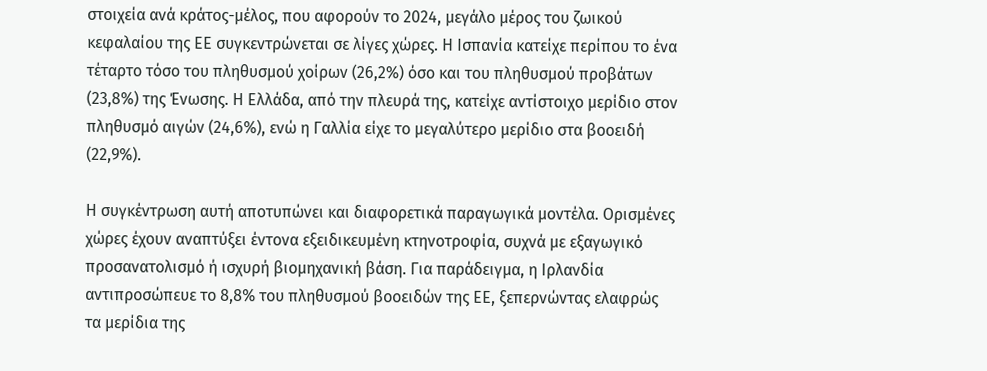στοιχεία ανά κράτος-μέλος, που αφορούν το 2024, μεγάλο μέρος του ζωικού κεφαλαίου της ΕΕ συγκεντρώνεται σε λίγες χώρες. Η Ισπανία κατείχε περίπου το ένα τέταρτο τόσο του πληθυσμού χοίρων (26,2%) όσο και του πληθυσμού προβάτων (23,8%) της Ένωσης. Η Ελλάδα, από την πλευρά της, κατείχε αντίστοιχο μερίδιο στον πληθυσμό αιγών (24,6%), ενώ η Γαλλία είχε το μεγαλύτερο μερίδιο στα βοοειδή (22,9%).

Η συγκέντρωση αυτή αποτυπώνει και διαφορετικά παραγωγικά μοντέλα. Ορισμένες χώρες έχουν αναπτύξει έντονα εξειδικευμένη κτηνοτροφία, συχνά με εξαγωγικό προσανατολισμό ή ισχυρή βιομηχανική βάση. Για παράδειγμα, η Ιρλανδία αντιπροσώπευε το 8,8% του πληθυσμού βοοειδών της ΕΕ, ξεπερνώντας ελαφρώς τα μερίδια της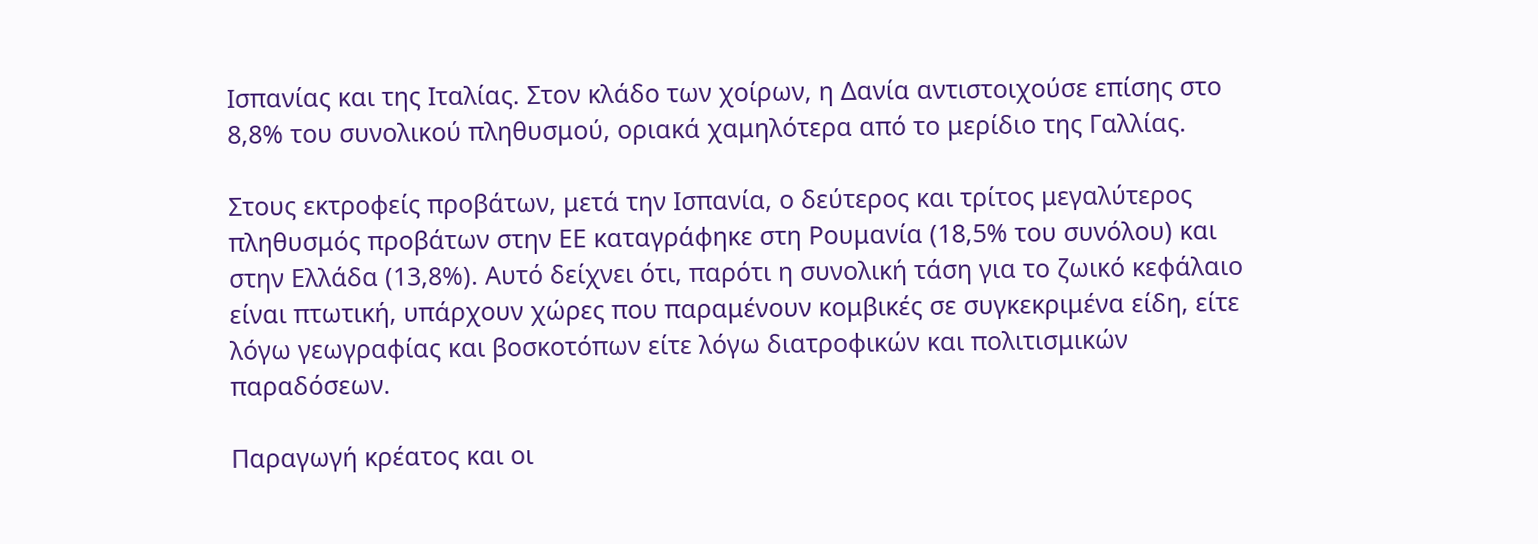Ισπανίας και της Ιταλίας. Στον κλάδο των χοίρων, η Δανία αντιστοιχούσε επίσης στο 8,8% του συνολικού πληθυσμού, οριακά χαμηλότερα από το μερίδιο της Γαλλίας.

Στους εκτροφείς προβάτων, μετά την Ισπανία, ο δεύτερος και τρίτος μεγαλύτερος πληθυσμός προβάτων στην ΕΕ καταγράφηκε στη Ρουμανία (18,5% του συνόλου) και στην Ελλάδα (13,8%). Αυτό δείχνει ότι, παρότι η συνολική τάση για το ζωικό κεφάλαιο είναι πτωτική, υπάρχουν χώρες που παραμένουν κομβικές σε συγκεκριμένα είδη, είτε λόγω γεωγραφίας και βοσκοτόπων είτε λόγω διατροφικών και πολιτισμικών παραδόσεων.

Παραγωγή κρέατος και οι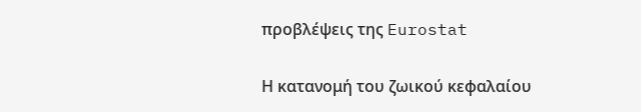προβλέψεις της Eurostat

Η κατανομή του ζωικού κεφαλαίου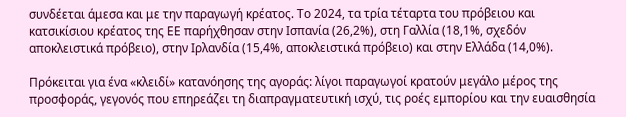συνδέεται άμεσα και με την παραγωγή κρέατος. Το 2024, τα τρία τέταρτα του πρόβειου και κατσικίσιου κρέατος της ΕΕ παρήχθησαν στην Ισπανία (26,2%), στη Γαλλία (18,1%, σχεδόν αποκλειστικά πρόβειο), στην Ιρλανδία (15,4%, αποκλειστικά πρόβειο) και στην Ελλάδα (14,0%).

Πρόκειται για ένα «κλειδί» κατανόησης της αγοράς: λίγοι παραγωγοί κρατούν μεγάλο μέρος της προσφοράς, γεγονός που επηρεάζει τη διαπραγματευτική ισχύ, τις ροές εμπορίου και την ευαισθησία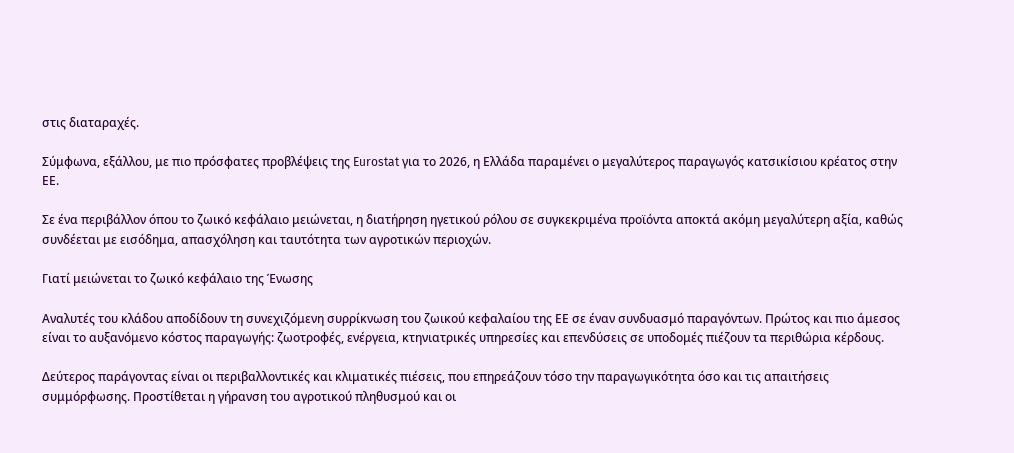στις διαταραχές.

Σύμφωνα, εξάλλου, με πιο πρόσφατες προβλέψεις της Eurostat για το 2026, η Ελλάδα παραμένει ο μεγαλύτερος παραγωγός κατσικίσιου κρέατος στην ΕΕ.

Σε ένα περιβάλλον όπου το ζωικό κεφάλαιο μειώνεται, η διατήρηση ηγετικού ρόλου σε συγκεκριμένα προϊόντα αποκτά ακόμη μεγαλύτερη αξία, καθώς συνδέεται με εισόδημα, απασχόληση και ταυτότητα των αγροτικών περιοχών.

Γιατί μειώνεται το ζωικό κεφάλαιο της Ένωσης

Αναλυτές του κλάδου αποδίδουν τη συνεχιζόμενη συρρίκνωση του ζωικού κεφαλαίου της ΕΕ σε έναν συνδυασμό παραγόντων. Πρώτος και πιο άμεσος είναι το αυξανόμενο κόστος παραγωγής: ζωοτροφές, ενέργεια, κτηνιατρικές υπηρεσίες και επενδύσεις σε υποδομές πιέζουν τα περιθώρια κέρδους.

Δεύτερος παράγοντας είναι οι περιβαλλοντικές και κλιματικές πιέσεις, που επηρεάζουν τόσο την παραγωγικότητα όσο και τις απαιτήσεις συμμόρφωσης. Προστίθεται η γήρανση του αγροτικού πληθυσμού και οι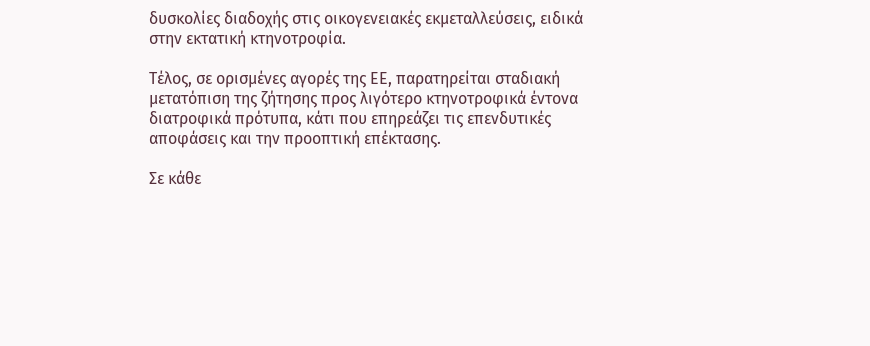δυσκολίες διαδοχής στις οικογενειακές εκμεταλλεύσεις, ειδικά στην εκτατική κτηνοτροφία.

Τέλος, σε ορισμένες αγορές της ΕΕ, παρατηρείται σταδιακή μετατόπιση της ζήτησης προς λιγότερο κτηνοτροφικά έντονα διατροφικά πρότυπα, κάτι που επηρεάζει τις επενδυτικές αποφάσεις και την προοπτική επέκτασης.

Σε κάθε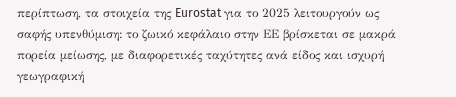περίπτωση, τα στοιχεία της Eurostat για το 2025 λειτουργούν ως σαφής υπενθύμιση: το ζωικό κεφάλαιο στην ΕΕ βρίσκεται σε μακρά πορεία μείωσης, με διαφορετικές ταχύτητες ανά είδος και ισχυρή γεωγραφική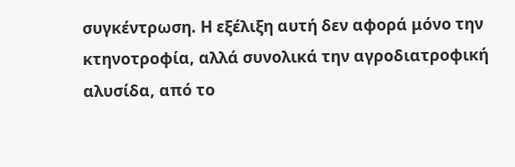συγκέντρωση. Η εξέλιξη αυτή δεν αφορά μόνο την κτηνοτροφία, αλλά συνολικά την αγροδιατροφική αλυσίδα, από το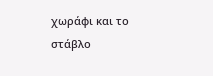χωράφι και το στάβλο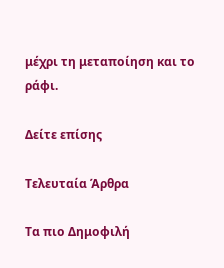μέχρι τη μεταποίηση και το ράφι.

Δείτε επίσης

Τελευταία Άρθρα

Τα πιο Δημοφιλή